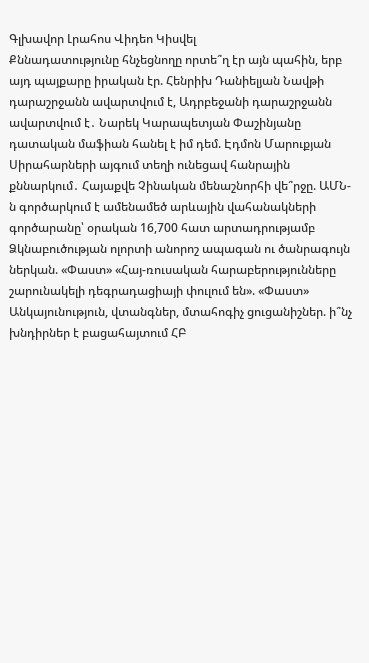Գլխավոր Լրահոս Վիդեո Կիսվել
Քննադատությունը հնչեցնողը որտե՞ղ էր այն պահին, երբ այդ պայքարը իրական էր. Հենրիխ Դանիելյան Նավթի դարաշրջանն ավարտվում է, Ադրբեջանի դարաշրջանն ավարտվում է․ Նարեկ Կարապետյան Փաշինյանը դատական մաֆիան հանել է իմ դեմ. Էդմոն Մարուքյան Սիրահարների այգում տեղի ունեցավ հանրային քննարկում․ Հայաքվե Չինական մենաշնորհի վե՞րջը. ԱՄՆ-ն գործարկում է ամենամեծ արևային վահանակների գործարանը՝ օրական 16,700 հատ արտադրությամբ Ձկնաբուծության ոլորտի անորոշ ապագան ու ծանրագույն ներկան. «Փաստ» «Հայ-ռուսական հարաբերությունները շարունակելի դեգրադացիայի փուլում են». «Փաստ» Անկայունություն, վտանգներ, մտահոգիչ ցուցանիշներ. ի՞նչ խնդիրներ է բացահայտում ՀԲ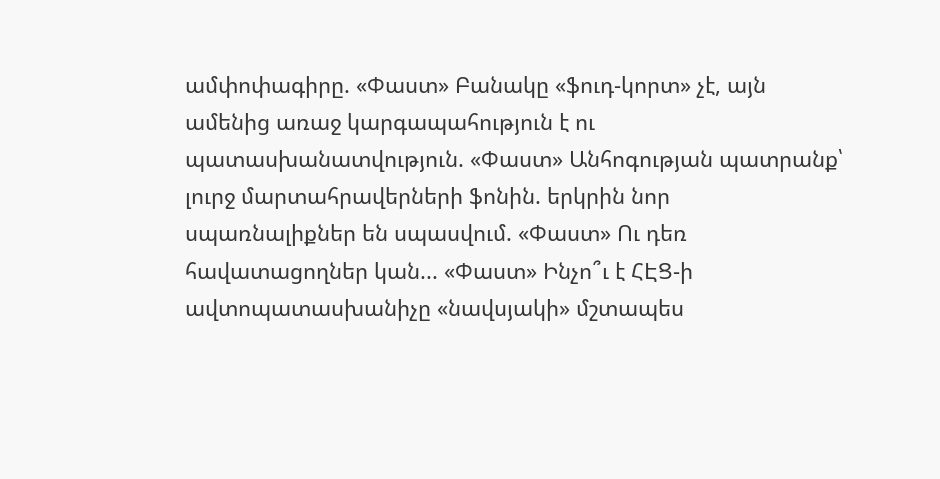ամփոփագիրը. «Փաստ» Բանակը «ֆուդ-կորտ» չէ, այն ամենից առաջ կարգապահություն է ու պատասխանատվություն. «Փաստ» Անհոգության պատրանք՝ լուրջ մարտահրավերների ֆոնին. երկրին նոր սպառնալիքներ են սպասվում. «Փաստ» Ու դեռ հավատացողներ կան... «Փաստ» Ինչո՞ւ է ՀԷՑ-ի ավտոպատասխանիչը «նավսյակի» մշտապես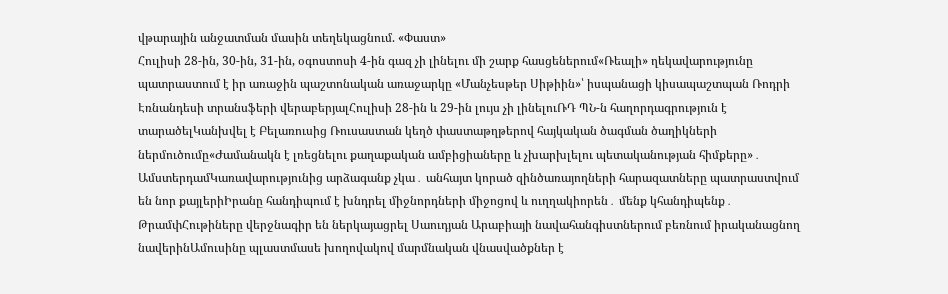վթարային անջատման մասին տեղեկացնում. «Փաստ»
Հուլիսի 28-ին, 30-ին, 31-ին, օգոստոսի 4-ին գազ չի լինելու մի շարք հասցեներում«Ռեալի» ղեկավարությունը պատրաստում է իր առաջին պաշտոնական առաջարկը «Մանչեսթեր Սիթիին»՝ իսպանացի կիսապաշտպան Ռոդրի Էռնանդեսի տրանսֆերի վերաբերյալՀուլիսի 28-ին և 29-ին լույս չի լինելուՌԴ ՊՆ-ն հաղորդագրություն է տարածելԿանխվել է Բելառուսից Ռուսաստան կեղծ փաստաթղթերով հայկական ծագման ծաղիկների ներմուծումը«Ժամանակն է լռեցնելու քաղաքական ամբիցիաները և չխարխլելու պետականության հիմքերը»․ ԱմստերդամԿառավարությունից արձագանք չկա․ անհայտ կորած զինծառայողների հարազատները պատրաստվում են նոր քայլերիԻրանը հանդիպում է խնդրել միջնորդների միջոցով և ուղղակիորեն․ մենք կհանդիպենք․ ԹրամփՀութիները վերջնագիր են ներկայացրել Սաուդյան Արաբիայի նավահանգիստներում բեռնում իրականացնող նավերինԱմուսինը պլաստմասե խողովակով մարմնական վնասվածքներ է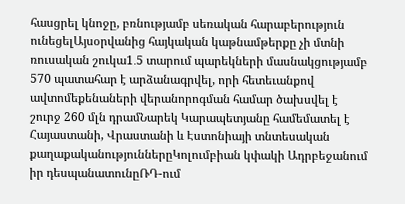հասցրել կնոջը, բռնությամբ սեռական հարաբերություն ունեցելԱյսօրվանից հայկական կաթնամթերքը չի մտնի ռուսական շուկա1․5 տարում պարեկների մասնակցությամբ 570 պատահար է արձանագրվել, որի հետեւանքով ավտոմեքենաների վերանորոգման համար ծախսվել է շուրջ 260 մլն դրամՆարեկ Կարապետյանը համեմատել է Հայաստանի, Վրաստանի և Էստոնիայի տնտեսական քաղաքականություններըԿոլումբիան կփակի Ադրբեջանում իր դեսպանատունըՌԴ-ում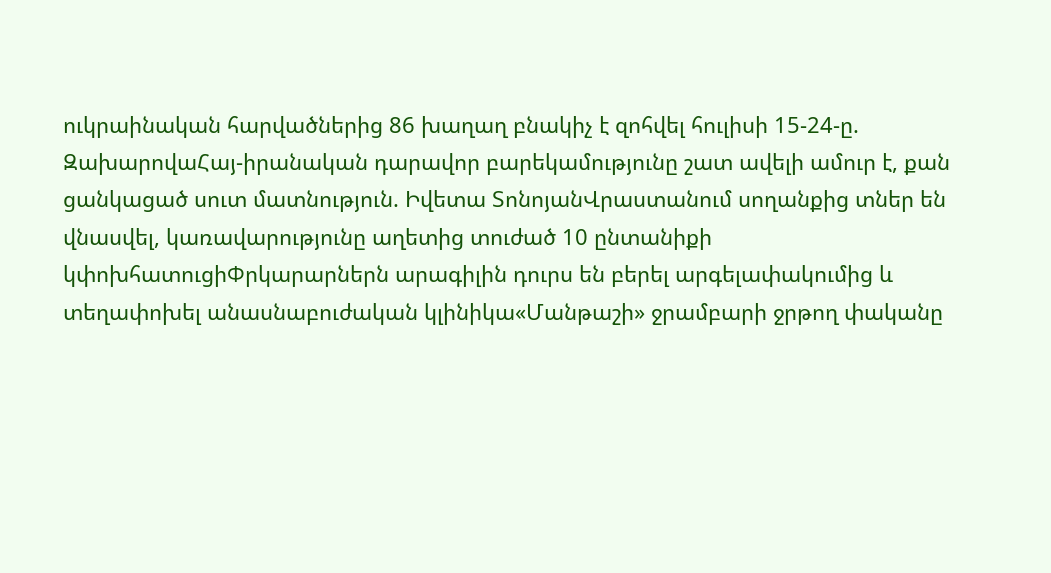ուկրաինական հարվածներից 86 խաղաղ բնակիչ է զոհվել հուլիսի 15-24-ը. ԶախարովաՀայ-իրանական դարավոր բարեկամությունը շատ ավելի ամուր է, քան ցանկացած սուտ մատնություն. Իվետա ՏոնոյանՎրաստանում սողանքից տներ են վնասվել, կառավարությունը աղետից տուժած 10 ընտանիքի կփոխհատուցիՓրկարարներն արագիլին դուրս են բերել արգելափակումից և տեղափոխել անասնաբուժական կլինիկա«Մանթաշի» ջրամբարի ջրթող փականը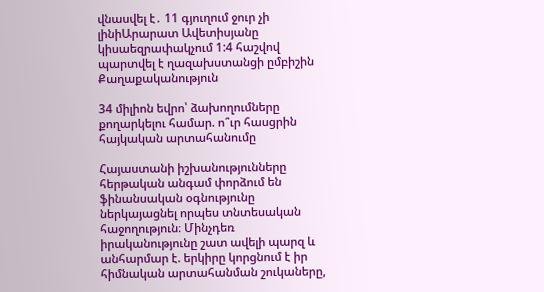վնասվել է․ 11 գյուղում ջուր չի լինիԱրարատ Ավետիսյանը կիսաեզրափակչում 1:4 հաշվով պարտվել է ղազախստանցի ըմբիշին
Քաղաքականություն

34 միլիոն եվրո՝ ձախողումները քողարկելու համար. ո՞ւր հասցրին հայկական արտահանումը

Հայաստանի իշխանությունները հերթական անգամ փորձում են ֆինանսական օգնությունը ներկայացնել որպես տնտեսական հաջողություն։ Մինչդեռ իրականությունը շատ ավելի պարզ և անհարմար է. երկիրը կորցնում է իր հիմնական արտահանման շուկաները,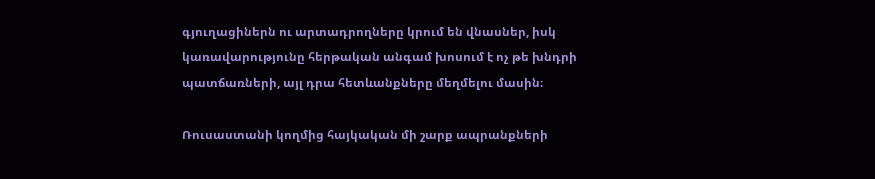գյուղացիներն ու արտադրողները կրում են վնասներ, իսկ կառավարությունը հերթական անգամ խոսում է ոչ թե խնդրի պատճառների, այլ դրա հետևանքները մեղմելու մասին։

Ռուսաստանի կողմից հայկական մի շարք ապրանքների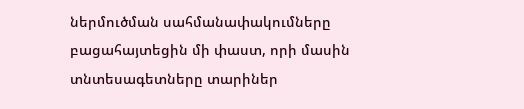ներմուծման սահմանափակումները բացահայտեցին մի փաստ, որի մասին տնտեսագետները տարիներ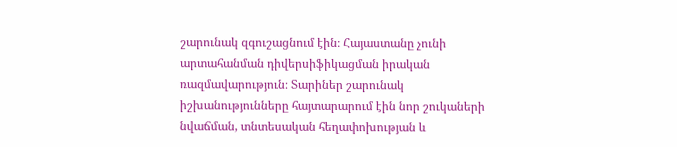շարունակ զգուշացնում էին։ Հայաստանը չունի արտահանման դիվերսիֆիկացման իրական ռազմավարություն։ Տարիներ շարունակ իշխանությունները հայտարարում էին նոր շուկաների նվաճման, տնտեսական հեղափոխության և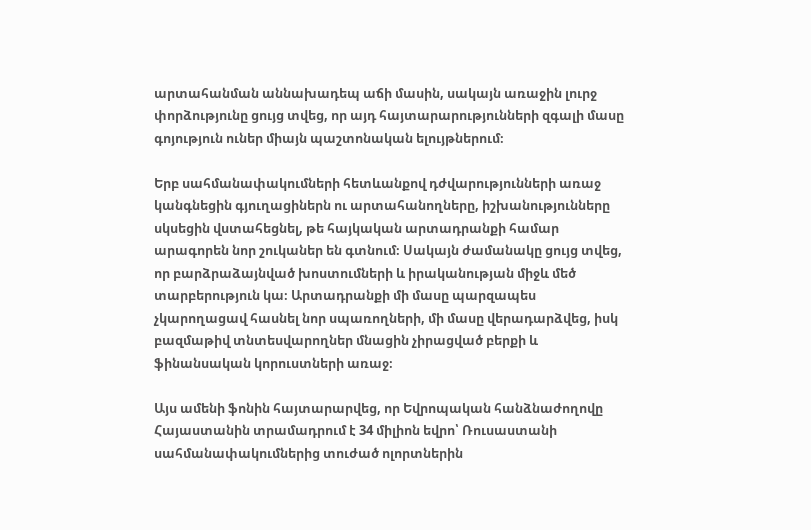արտահանման աննախադեպ աճի մասին, սակայն առաջին լուրջ փորձությունը ցույց տվեց, որ այդ հայտարարությունների զգալի մասը գոյություն ուներ միայն պաշտոնական ելույթներում։

Երբ սահմանափակումների հետևանքով դժվարությունների առաջ կանգնեցին գյուղացիներն ու արտահանողները, իշխանությունները սկսեցին վստահեցնել, թե հայկական արտադրանքի համար արագորեն նոր շուկաներ են գտնում։ Սակայն ժամանակը ցույց տվեց, որ բարձրաձայնված խոստումների և իրականության միջև մեծ տարբերություն կա։ Արտադրանքի մի մասը պարզապես չկարողացավ հասնել նոր սպառողների, մի մասը վերադարձվեց, իսկ բազմաթիվ տնտեսվարողներ մնացին չիրացված բերքի և ֆինանսական կորուստների առաջ։

Այս ամենի ֆոնին հայտարարվեց, որ Եվրոպական հանձնաժողովը Հայաստանին տրամադրում է 34 միլիոն եվրո՝ Ռուսաստանի սահմանափակումներից տուժած ոլորտներին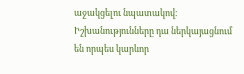աջակցելու նպատակով։ Իշխանությունները դա ներկայացնում են որպես կարևոր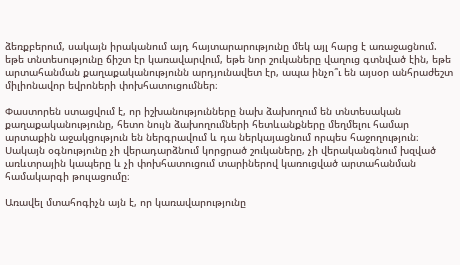ձեռքբերում, սակայն իրականում այդ հայտարարությունը մեկ այլ հարց է առաջացնում. եթե տնտեսությունը ճիշտ էր կառավարվում, եթե նոր շուկաները վաղուց գտնված էին, եթե արտահանման քաղաքականությունն արդյունավետ էր, ապա ինչո՞ւ են այսօր անհրաժեշտ միլիոնավոր եվրոների փոխհատուցումներ։

Փաստորեն ստացվում է, որ իշխանությունները նախ ձախողում են տնտեսական քաղաքականությունը, հետո նույն ձախողումների հետևանքները մեղմելու համար արտաքին աջակցություն են ներգրավում և դա ներկայացնում որպես հաջողություն։ Սակայն օգնությունը չի վերադարձնում կորցրած շուկաները, չի վերականգնում խզված առևտրային կապերը և չի փոխհատուցում տարիներով կառուցված արտահանման համակարգի թուլացումը։

Առավել մտահոգիչն այն է, որ կառավարությունը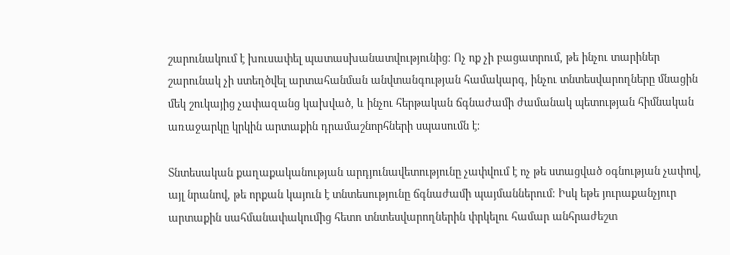շարունակում է խուսափել պատասխանատվությունից։ Ոչ ոք չի բացատրում, թե ինչու տարիներ շարունակ չի ստեղծվել արտահանման անվտանգության համակարգ, ինչու տնտեսվարողները մնացին մեկ շուկայից չափազանց կախված, և ինչու հերթական ճգնաժամի ժամանակ պետության հիմնական առաջարկը կրկին արտաքին դրամաշնորհների սպասումն է։

Տնտեսական քաղաքականության արդյունավետությունը չափվում է ոչ թե ստացված օգնության չափով, այլ նրանով, թե որքան կայուն է տնտեսությունը ճգնաժամի պայմաններում։ Իսկ եթե յուրաքանչյուր արտաքին սահմանափակումից հետո տնտեսվարողներին փրկելու համար անհրաժեշտ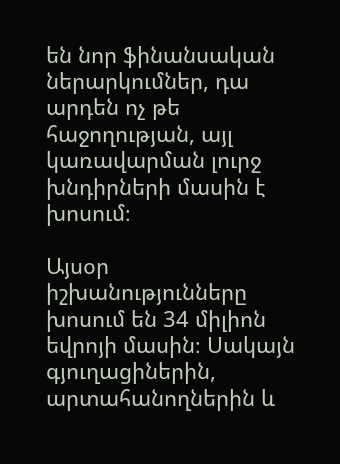են նոր ֆինանսական ներարկումներ, դա արդեն ոչ թե հաջողության, այլ կառավարման լուրջ խնդիրների մասին է խոսում։

Այսօր իշխանությունները խոսում են 34 միլիոն եվրոյի մասին։ Սակայն գյուղացիներին, արտահանողներին և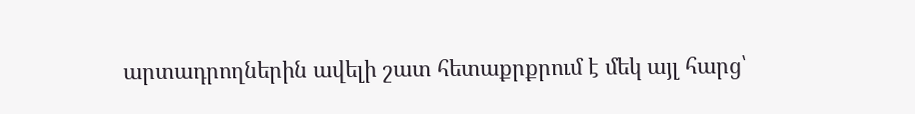արտադրողներին ավելի շատ հետաքրքրում է մեկ այլ հարց՝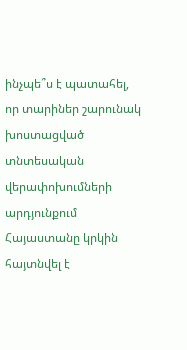ինչպե՞ս է պատահել, որ տարիներ շարունակ խոստացված տնտեսական վերափոխումների արդյունքում Հայաստանը կրկին հայտնվել է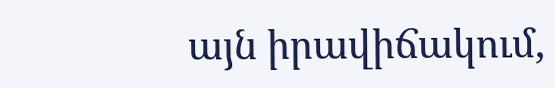այն իրավիճակում,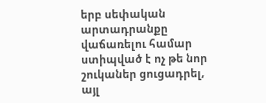երբ սեփական արտադրանքը վաճառելու համար ստիպված է ոչ թե նոր շուկաներ ցուցադրել, այլ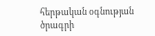հերթական օգնության ծրագրի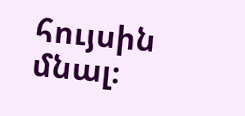հույսին մնալ։